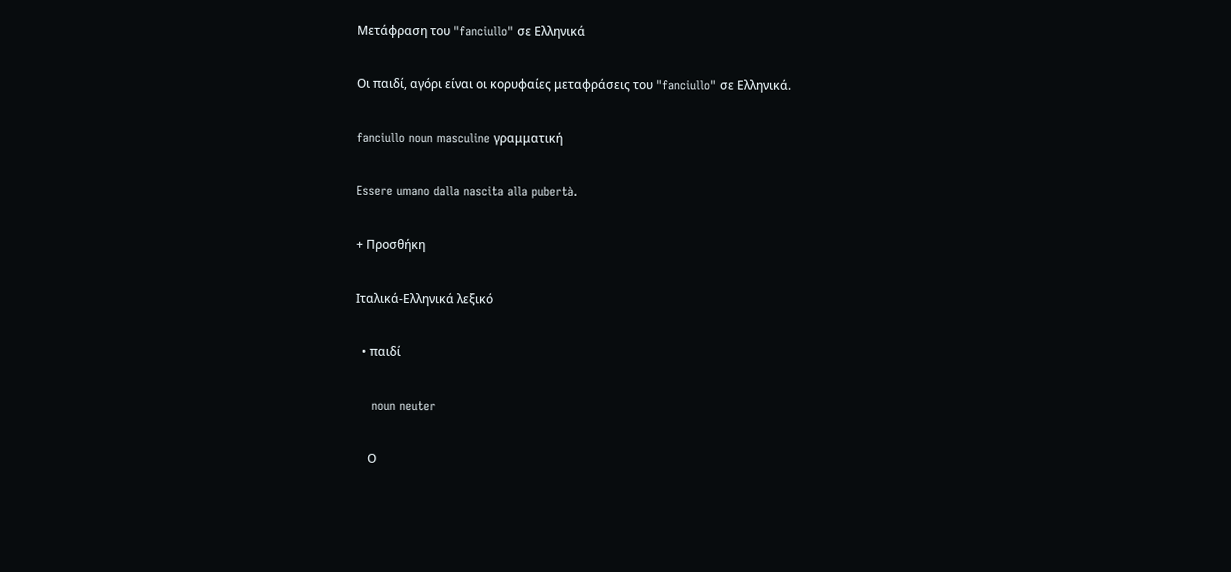Μετάφραση του "fanciullo" σε Ελληνικά

Οι παιδί, αγόρι είναι οι κορυφαίες μεταφράσεις του "fanciullo" σε Ελληνικά.

fanciullo noun masculine γραμματική

Essere umano dalla nascita alla pubertà.

+ Προσθήκη

Ιταλικά-Ελληνικά λεξικό

  • παιδί

    noun neuter

    Ο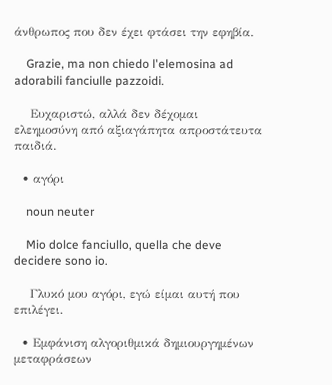άνθρωπος που δεν έχει φτάσει την εφηβία.

    Grazie, ma non chiedo l'elemosina ad adorabili fanciulle pazzoidi.

    Ευχαριστώ, αλλά δεν δέχομαι ελεημοσύνη από αξιαγάπητα απροστάτευτα παιδιά.

  • αγόρι

    noun neuter

    Mio dolce fanciullo, quella che deve decidere sono io.

    Γλυκό μου αγόρι, εγώ είμαι αυτή που επιλέγει.

  • Εμφάνιση αλγοριθμικά δημιουργημένων μεταφράσεων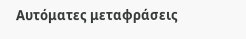Αυτόματες μεταφράσεις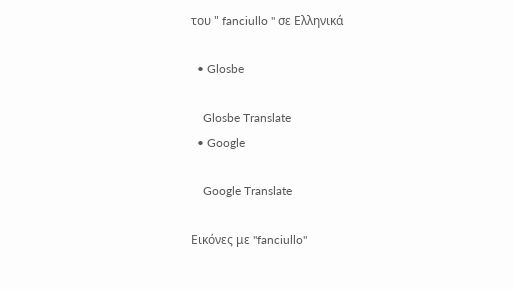του " fanciullo " σε Ελληνικά

  • Glosbe

    Glosbe Translate
  • Google

    Google Translate

Εικόνες με "fanciullo"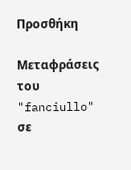Προσθήκη

Μεταφράσεις του "fanciullo" σε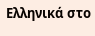Ελληνικά στο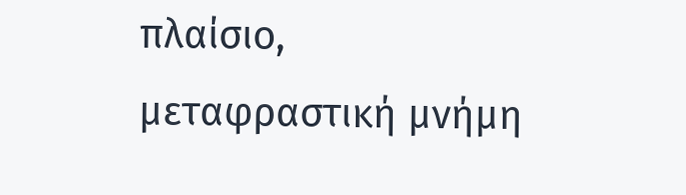πλαίσιο, μεταφραστική μνήμη